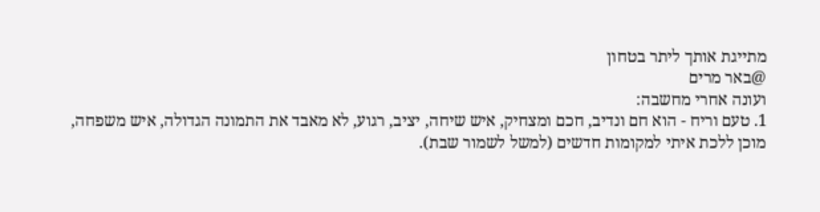מתייגת אותך ליתר בטחון
@באר מרים
ועונה אחרי מחשבה:
1. טעם וריח - הוא חם ונדיב, חכם ומצחיק, איש שיחה, יציב, רגוע, לא מאבד את התמונה הגדולה, איש משפחה, מוכן ללכת איתי למקומות חדשים (למשל לשמור שבת).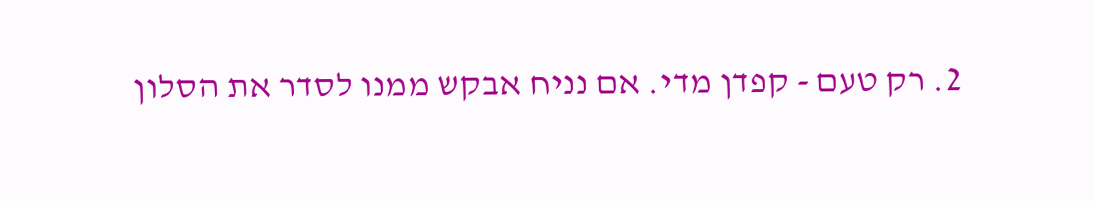2. רק טעם - קפדן מדי. אם נניח אבקש ממנו לסדר את הסלון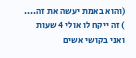(והוא באמת יעשה את זה....
) זה ייקח לו אולי 4 שעות ואני בקושי אשים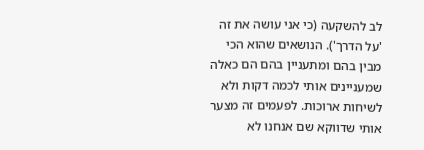לב להשקעה (כי אני עושה את זה 'על הדרך'). הנושאים שהוא הכי מבין בהם ומתעניין בהם הם כאלה שמעניינים אותי לכמה דקות ולא לשיחות ארוכות. לפעמים זה מצער אותי שדווקא שם אנחנו לא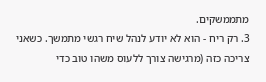מתממשקים.
3. רק ריח - הוא לא יודע לנהל שיח רגשי מתמשך. כשאני צריכה כזה (מרגישה צורך ללעוס משהו טוב כדי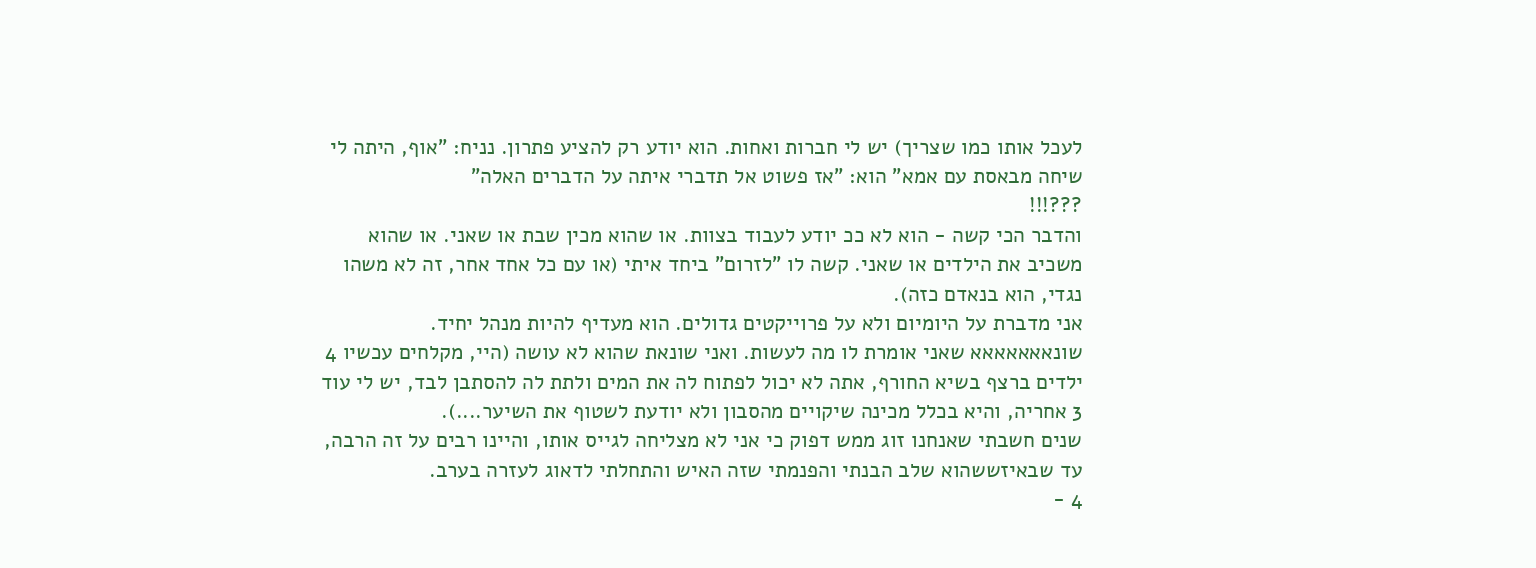לעכל אותו כמו שצריך) יש לי חברות ואחות. הוא יודע רק להציע פתרון. נניח: "אוף, היתה לי שיחה מבאסת עם אמא" הוא: "אז פשוט אל תדברי איתה על הדברים האלה"
???!!!
והדבר הכי קשה - הוא לא ככ יודע לעבוד בצוות. או שהוא מכין שבת או שאני. או שהוא משכיב את הילדים או שאני. קשה לו "לזרום" ביחד איתי (או עם כל אחד אחר, זה לא משהו נגדי, הוא בנאדם כזה).
אני מדברת על היומיום ולא על פרוייקטים גדולים. הוא מעדיף להיות מנהל יחיד. שונאאאאאאא שאני אומרת לו מה לעשות. ואני שונאת שהוא לא עושה (היי, מקלחים עכשיו 4 ילדים ברצף בשיא החורף, אתה לא יכול לפתוח לה את המים ולתת לה להסתבן לבד, יש לי עוד 3 אחריה, והיא בכלל מכינה שיקויים מהסבון ולא יודעת לשטוף את השיער....).
שנים חשבתי שאנחנו זוג ממש דפוק כי אני לא מצליחה לגייס אותו, והיינו רבים על זה הרבה, עד שבאיזששהוא שלב הבנתי והפנמתי שזה האיש והתחלתי לדאוג לעזרה בערב.
4 -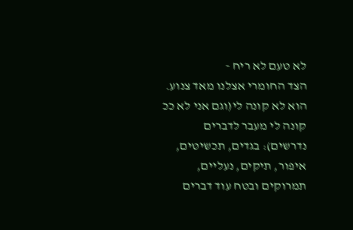לא טעם לא ריח -
הצד החומרי אצלנו מאד צנוע.
הוא לא קונה לי(וגם אני לא ככ קונה לי מעבר לדברים נדרשים): בגדים, תכשיטים, איפור, תיקים, נעליים, תמרוקים ובטח עוד דברים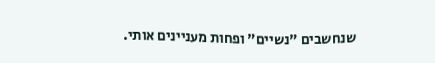שנחשבים "נשיים" ופחות מעניינים אותי.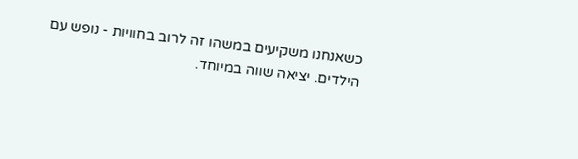כשאנחנו משקיעים במשהו זה לרוב בחוויות - נופש עם הילדים. יציאה שווה במיוחד.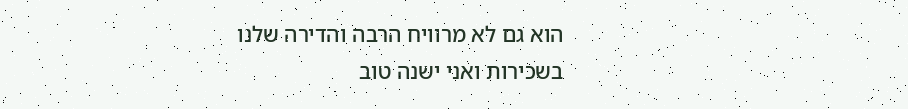הוא גם לא מרוויח הרבה והדירה שלנו בשכירות ואני ישנה טוב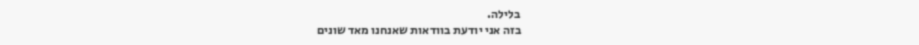בלילה.
בזה אני יודעת בוודאות שאנחנו מאד שונים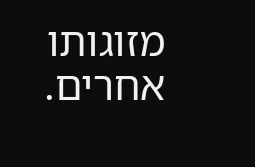מזוגותו אחרים.